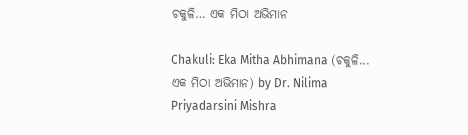ଚକୁଳି… ଏକ ମିଠା ଅଭିମାନ

Chakuli: Eka Mitha Abhimana (ଚକୁଳି... ଏକ ମିଠା ଅଭିମାନ) by Dr. Nilima Priyadarsini Mishra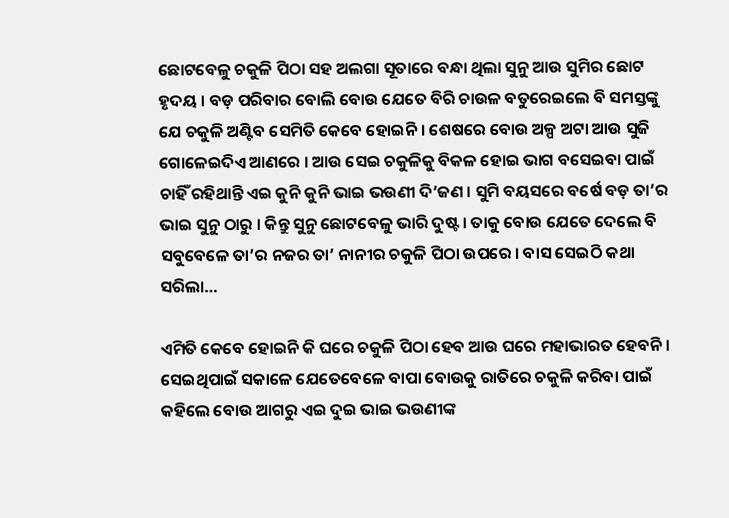ଛୋଟବେଳୁ ଚକୁଳି ପିଠା ସହ ଅଲଗା ସୂତାରେ ବନ୍ଧା ଥିଲା ସୁନୁ ଆଉ ସୁମିର ଛୋଟ ହୃଦୟ । ବଡ଼ ପରିବାର ବୋଲି ବୋଉ ଯେତେ ବିରି ଚାଉଳ ବତୁରେଇଲେ ବି ସମସ୍ତଙ୍କୁ ଯେ ଚକୁଳି ଅଣ୍ଟିବ ସେମିତି କେବେ ହୋଇନି । ଶେଷରେ ବୋଉ ଅଳ୍ପ ଅଟା ଆଉ ସୁଜି ଗୋଳେଇଦିଏ ଆଣରେ । ଆଉ ସେଇ ଚକୁଳିକୁ ବିକଳ ହୋଇ ଭାଗ ବସେଇବା ପାଇଁ ଚାହିଁ ରହିଥାନ୍ତି ଏଇ କୁନି କୁନି ଭାଇ ଭଉଣୀ ଦି’ଜଣ । ସୁମି ବୟସରେ ବର୍ଷେ ବଡ଼ ତା’ର ଭାଇ ସୁନୁ ଠାରୁ । କିନ୍ତୁ ସୁନୁ ଛୋଟବେଳୁ ଭାରି ଦୁଷ୍ଟ । ତାକୁ ବୋଉ ଯେତେ ଦେଲେ ବି ସବୁବେଳେ ତା’ର ନଜର ତା’ ନାନୀର ଚକୁଳି ପିଠା ଉପରେ । ବାସ ସେଇଠି କଥା ସରିଲା…

ଏମିତି କେବେ ହୋଇନି କି ଘରେ ଚକୁଳି ପିଠା ହେବ ଆଉ ଘରେ ମହାଭାରତ ହେବନି । ସେଇଥିପାଇଁ ସକାଳେ ଯେତେବେଳେ ବାପା ବୋଉକୁ ରାତିରେ ଚକୁଳି କରିବା ପାଇଁ କହିଲେ ବୋଉ ଆଗରୁ ଏଇ ଦୁଇ ଭାଇ ଭଉଣୀଙ୍କ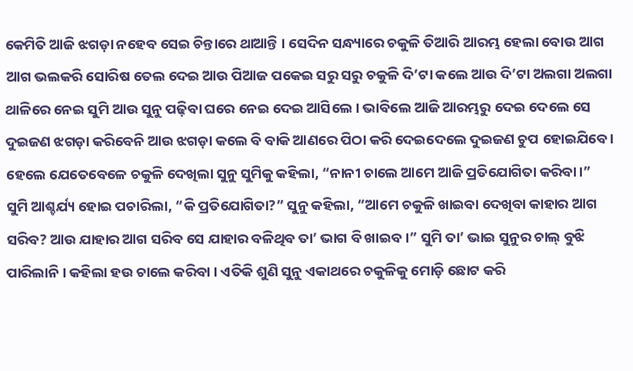କେମିତି ଆଜି ଝଗଡ଼ା ନହେବ ସେଇ ଚିନ୍ତାରେ ଥାଆନ୍ତି । ସେଦିନ ସନ୍ଧ୍ୟାରେ ଚକୁଳି ତିଆରି ଆରମ୍ଭ ହେଲା ବୋଉ ଆଗ ଆଗ ଭଲକରି ସୋରିଷ ତେଲ ଦେଇ ଆଉ ପିଆଜ ପକେଇ ସରୁ ସରୁ ଚକୁଳି ଦି’ଟା କଲେ ଆଉ ଦି’ଟା ଅଲଗା ଅଲଗା ଥାଳିରେ ନେଇ ସୁମି ଆଉ ସୁନୁ ପଢ଼ିବା ଘରେ ନେଇ ଦେଇ ଆସିଲେ । ଭାବିଲେ ଆଜି ଆରମ୍ଭରୁ ଦେଇ ଦେଲେ ସେ ଦୁଇଜଣ ଝଗଡ଼ା କରିବେନି ଆଉ ଝଗଡ଼ା କଲେ ବି ବାକି ଆଣରେ ପିଠା କରି ଦେଇଦେଲେ ଦୁଇଜଣ ଚୁପ ହୋଇଯିବେ । ହେଲେ ଯେତେବେଳେ ଚକୁଳି ଦେଖିଲା ସୁନୁ ସୁମିକୁ କହିଲା, “ନାନୀ ଚାଲେ ଆମେ ଆଜି ପ୍ରତିଯୋଗିତା କରିବା ।” ସୁମି ଆଶ୍ଚର୍ଯ୍ୟ ହୋଇ ପଚାରିଲା, “କି ପ୍ରତିଯୋଗିତା?” ସୁନୁ କହିଲା, “ଆମେ ଚକୁଳି ଖାଇବା ଦେଖିବା କାହାର ଆଗ ସରିବ? ଆଉ ଯାହାର ଆଗ ସରିବ ସେ ଯାହାର ବଳିଥିବ ତା’ ଭାଗ ବି ଖାଇବ ।” ସୁମି ତା’ ଭାଇ ସୁନୁର ଚାଲ୍ ବୁଝି ପାରିଲାନି । କହିଲା ହଉ ଚାଲେ କରିବା । ଏତିକି ଶୁଣି ସୁନୁ ଏକାଥରେ ଚକୁଳିକୁ ମୋଡ଼ି ଛୋଟ କରି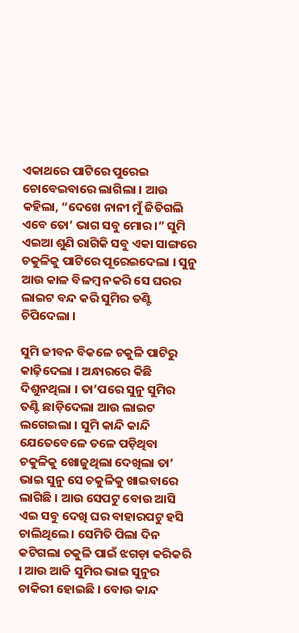ଏକାଥରେ ପାଟିରେ ପୁରେଇ ଚୋବେଇବାରେ ଲାଗିଲା । ଆଉ କହିଲା, “ଦେଖେ ନାନୀ ମୁଁ ଜିତିଗଲି ଏବେ ତୋ’ ଭାଗ ସବୁ ମୋର ।” ସୁମି ଏଇଆ ଶୁଣି ରାଗିକି ସବୁ ଏକା ସାଙ୍ଗରେ ଚକୁଳିକୁ ପାଟିରେ ପୂରେଇଦେଲା । ସୁନୁ ଆଉ କାଳ ବିଳମ୍ବ ନକରି ସେ ଘରର ଲାଇଟ ବନ୍ଦ କରି ସୁମିର ତଣ୍ଟି ଚିପିଦେଲା ।

ସୁମି ଜୀବନ ବିକଳେ ଚକୁଳି ପାଟିରୁ କାଢ଼ିଦେଲା । ଅନ୍ଧାରରେ କିଛି ଦିଶୁନଥିଲା । ତା’ପରେ ସୁନୁ ସୁମିର ତଣ୍ଟି ଛାଡ଼ିଦେଲା ଆଉ ଲାଇଟ ଲଗେଇଲା । ସୁମି କାନ୍ଦି କାନ୍ଦି ଯେତେବେଳେ ତଳେ ପଡ଼ିଥିବା ଚକୁଳିକୁ ଖୋଜୁଥିଲା ଦେଖିଲା ତା’ ଭାଇ ସୁନୁ ସେ ଚକୁଳିକୁ ଖାଇବାରେ ଲାଗିଛି । ଆଉ ସେପଟୁ ବୋଉ ଆସି ଏଇ ସବୁ ଦେଖି ଘର ବାହାରପଟୁ ହସି ଚାଲିଥିଲେ । ସେମିତି ପିଲା ଦିନ କଟିଗଲା ଚକୁଳି ପାଇଁ ଝଗଡ଼ା କରିକରି । ଆଉ ଆଜି ସୁମିର ଭାଇ ସୁନୁର ଚାକିରୀ ହୋଇଛି । ବୋଉ କାନ୍ଦ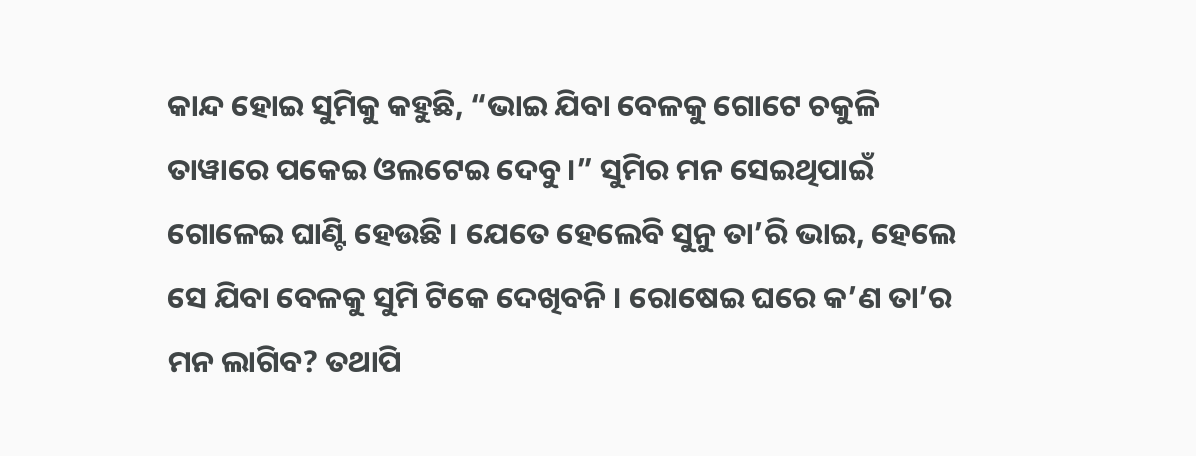କାନ୍ଦ ହୋଇ ସୁମିକୁ କହୁଛି, “ଭାଇ ଯିବା ବେଳକୁ ଗୋଟେ ଚକୁଳି ତାୱାରେ ପକେଇ ଓଲଟେଇ ଦେବୁ ।” ସୁମିର ମନ ସେଇଥିପାଇଁ ଗୋଳେଇ ଘାଣ୍ଟି ହେଉଛି । ଯେତେ ହେଲେବି ସୁନୁ ତା’ରି ଭାଇ, ହେଲେ ସେ ଯିବା ବେଳକୁ ସୁମି ଟିକେ ଦେଖିବନି । ରୋଷେଇ ଘରେ କ’ଣ ତା’ର ମନ ଲାଗିବ? ତଥାପି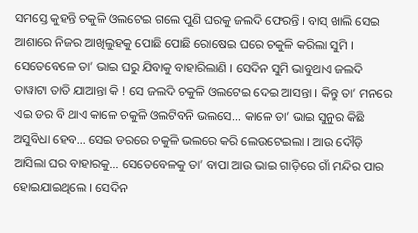ସମସ୍ତେ କୁହନ୍ତି ଚକୁଳି ଓଲଟେଇ ଗଲେ ପୁଣି ଘରକୁ ଜଲଦି ଫେରନ୍ତି । ବାସ୍ ଖାଲି ସେଇ ଆଶାରେ ନିଜର ଆଖିଲୁହକୁ ପୋଛି ପୋଛି ରୋଷେଇ ଘରେ ଚକୁଳି କରିଲା ସୁମି । ସେତେବେଳେ ତା’ ଭାଇ ଘରୁ ଯିବାକୁ ବାହାରିଲାଣି । ସେଦିନ ସୁମି ଭାବୁଥାଏ ଜଲଦି ତାୱାଟା ତାତି ଯାଆନ୍ତା କି ! ସେ ଜଲଦି ଚକୁଳି ଓଲଟେଇ ଦେଇ ଆସନ୍ତା । କିନ୍ତୁ ତା’ ମନରେ ଏଇ ଡର ବି ଥାଏ କାଳେ ଚକୁଳି ଓଲଟିବନି ଭଲସେ… କାଳେ ତା’ ଭାଇ ସୁନୁର କିଛି ଅସୁବିଧା ହେବ… ସେଇ ଡରରେ ଚକୁଳି ଭଲରେ କରି ଲେଉଟେଇଲା । ଆଉ ଦୌଡ଼ି ଆସିଲା ଘର ବାହାରକୁ… ସେତେବେଳକୁ ତା’ ବାପା ଆଉ ଭାଇ ଗାଡ଼ିରେ ଗାଁ ମନ୍ଦିର ପାର ହୋଇଯାଇଥିଲେ । ସେଦିନ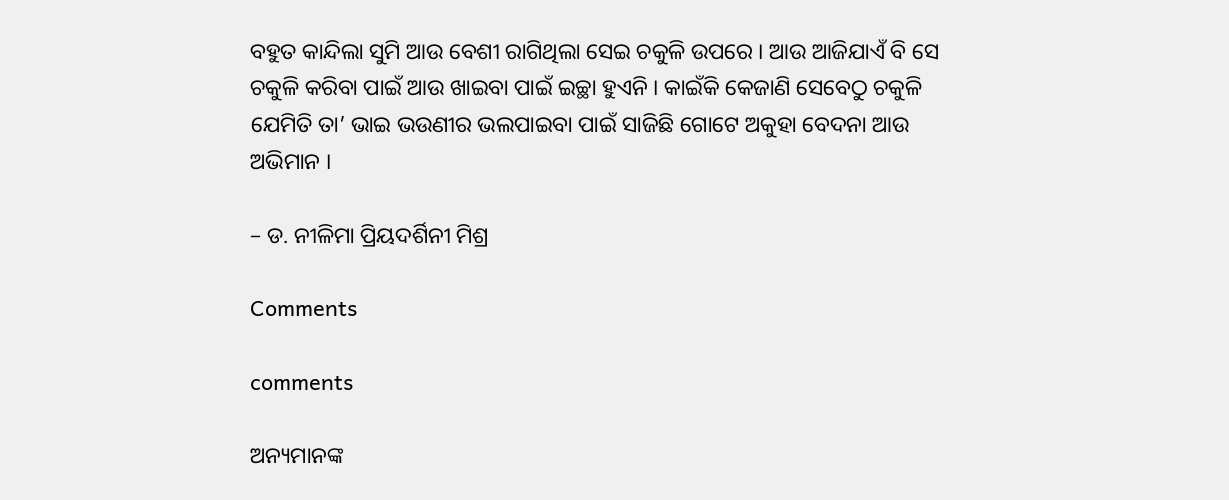ବହୁତ କାନ୍ଦିଲା ସୁମି ଆଉ ବେଶୀ ରାଗିଥିଲା ସେଇ ଚକୁଳି ଉପରେ । ଆଉ ଆଜିଯାଏଁ ବି ସେ ଚକୁଳି କରିବା ପାଇଁ ଆଉ ଖାଇବା ପାଇଁ ଇଚ୍ଛା ହୁଏନି । କାଇଁକି କେଜାଣି ସେବେଠୁ ଚକୁଳି ଯେମିତି ତା’ ଭାଇ ଭଉଣୀର ଭଲପାଇବା ପାଇଁ ସାଜିଛି ଗୋଟେ ଅକୁହା ବେଦନା ଆଉ ଅଭିମାନ ।

– ଡ. ନୀଳିମା ପ୍ରିୟଦର୍ଶିନୀ ମିଶ୍ର

Comments

comments

ଅନ୍ୟମାନଙ୍କ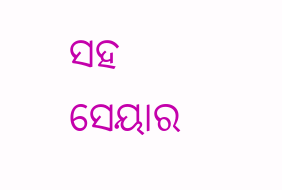ସହ ସେୟାର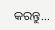କରନ୍ତୁ...